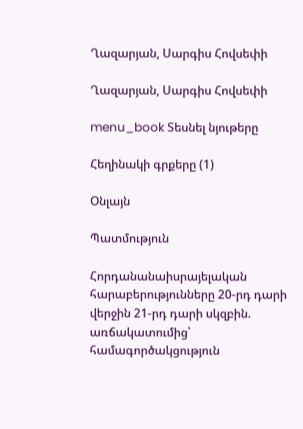Ղազարյան, Սարգիս Հովսեփի

Ղազարյան, Սարգիս Հովսեփի

menu_book Տեսնել նյութերը

Հեղինակի գրքերը (1)

Օնլայն

Պատմություն

Հորդանանաիսրայելական հարաբերությունները 20-րդ դարի վերջին 21-րդ դարի սկզբին. առճակատումից՝ համագործակցություն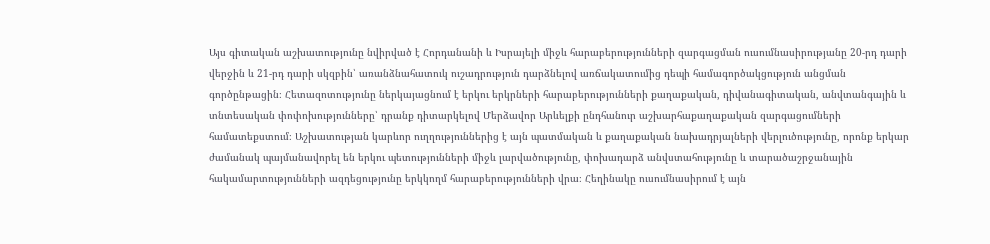Այս գիտական աշխատությունը նվիրված է Հորդանանի և Իսրայելի միջև հարաբերությունների զարգացման ուսումնասիրությանը 20-րդ դարի վերջին և 21-րդ դարի սկզբին՝ առանձնահատուկ ուշադրություն դարձնելով առճակատումից դեպի համագործակցություն անցման գործընթացին։ Հետազոտությունը ներկայացնում է երկու երկրների հարաբերությունների քաղաքական, դիվանագիտական, անվտանգային և տնտեսական փոփոխությունները՝ դրանք դիտարկելով Մերձավոր Արևելքի ընդհանուր աշխարհաքաղաքական զարգացումների համատեքստում։ Աշխատության կարևոր ուղղություններից է այն պատմական և քաղաքական նախադրյալների վերլուծությունը, որոնք երկար ժամանակ պայմանավորել են երկու պետությունների միջև լարվածությունը, փոխադարձ անվստահությունը և տարածաշրջանային հակամարտությունների ազդեցությունը երկկողմ հարաբերությունների վրա։ Հեղինակը ուսումնասիրում է այն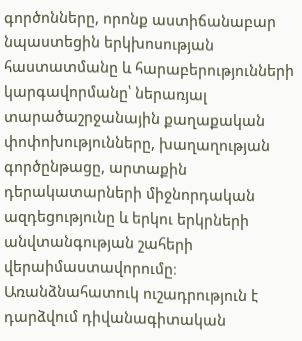գործոնները, որոնք աստիճանաբար նպաստեցին երկխոսության հաստատմանը և հարաբերությունների կարգավորմանը՝ ներառյալ տարածաշրջանային քաղաքական փոփոխությունները, խաղաղության գործընթացը, արտաքին դերակատարների միջնորդական ազդեցությունը և երկու երկրների անվտանգության շահերի վերաիմաստավորումը։ Առանձնահատուկ ուշադրություն է դարձվում դիվանագիտական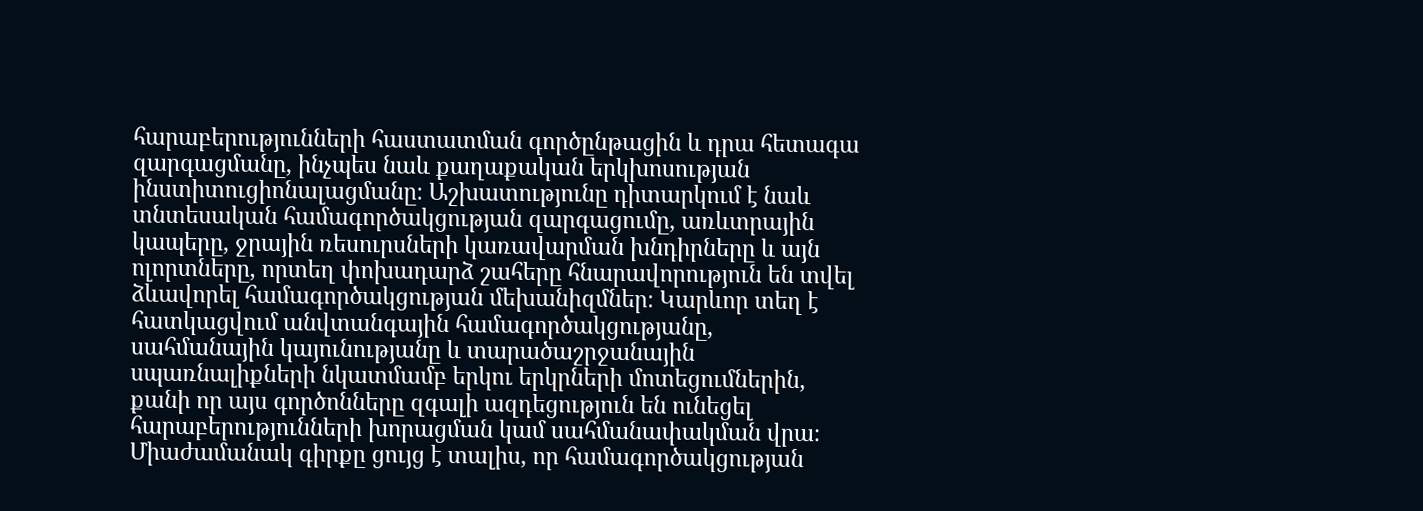հարաբերությունների հաստատման գործընթացին և դրա հետագա զարգացմանը, ինչպես նաև քաղաքական երկխոսության ինստիտուցիոնալացմանը։ Աշխատությունը դիտարկում է նաև տնտեսական համագործակցության զարգացումը, առևտրային կապերը, ջրային ռեսուրսների կառավարման խնդիրները և այն ոլորտները, որտեղ փոխադարձ շահերը հնարավորություն են տվել ձևավորել համագործակցության մեխանիզմներ։ Կարևոր տեղ է հատկացվում անվտանգային համագործակցությանը, սահմանային կայունությանը և տարածաշրջանային սպառնալիքների նկատմամբ երկու երկրների մոտեցումներին, քանի որ այս գործոնները զգալի ազդեցություն են ունեցել հարաբերությունների խորացման կամ սահմանափակման վրա։ Միաժամանակ գիրքը ցույց է տալիս, որ համագործակցության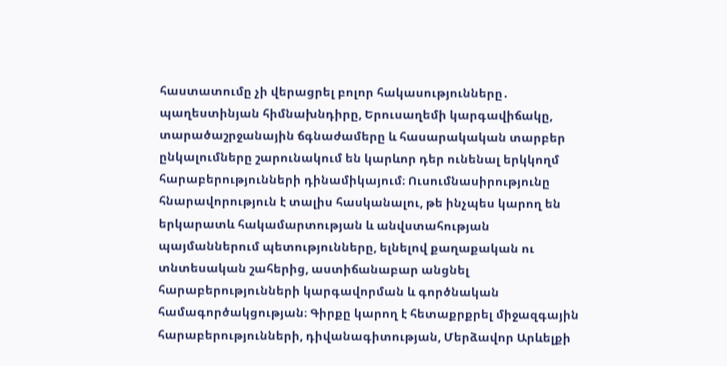հաստատումը չի վերացրել բոլոր հակասությունները․ պաղեստինյան հիմնախնդիրը, Երուսաղեմի կարգավիճակը, տարածաշրջանային ճգնաժամերը և հասարակական տարբեր ընկալումները շարունակում են կարևոր դեր ունենալ երկկողմ հարաբերությունների դինամիկայում։ Ուսումնասիրությունը հնարավորություն է տալիս հասկանալու, թե ինչպես կարող են երկարատև հակամարտության և անվստահության պայմաններում պետությունները, ելնելով քաղաքական ու տնտեսական շահերից, աստիճանաբար անցնել հարաբերությունների կարգավորման և գործնական համագործակցության։ Գիրքը կարող է հետաքրքրել միջազգային հարաբերությունների, դիվանագիտության, Մերձավոր Արևելքի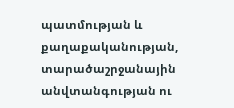պատմության և քաղաքականության, տարածաշրջանային անվտանգության ու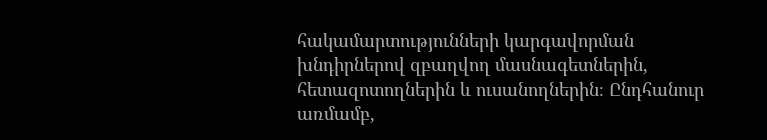հակամարտությունների կարգավորման խնդիրներով զբաղվող մասնագետներին, հետազոտողներին և ուսանողներին։ Ընդհանուր առմամբ,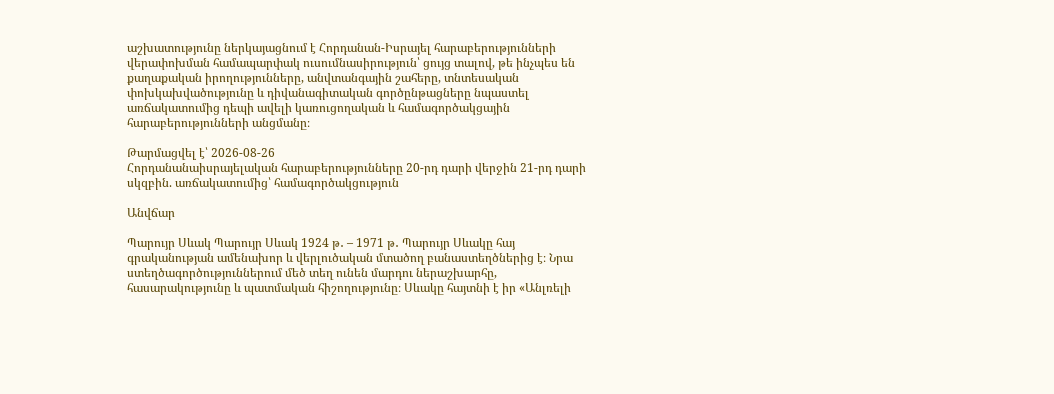աշխատությունը ներկայացնում է Հորդանան-Իսրայել հարաբերությունների վերափոխման համապարփակ ուսումնասիրություն՝ ցույց տալով, թե ինչպես են քաղաքական իրողությունները, անվտանգային շահերը, տնտեսական փոխկախվածությունը և դիվանագիտական գործընթացները նպաստել առճակատումից դեպի ավելի կառուցողական և համագործակցային հարաբերությունների անցմանը։

Թարմացվել է՝ 2026-08-26
Հորդանանաիսրայելական հարաբերությունները 20-րդ դարի վերջին 21-րդ դարի սկզբին. առճակատումից՝ համագործակցություն

Անվճար

Պարույր Սևակ Պարույր Սևակ 1924 թ․ – 1971 թ․ Պարույր Սևակը հայ գրականության ամենախոր և վերլուծական մտածող բանաստեղծներից է։ Նրա ստեղծագործություններում մեծ տեղ ունեն մարդու ներաշխարհը, հասարակությունը և պատմական հիշողությունը։ Սևակը հայտնի է իր «Անլռելի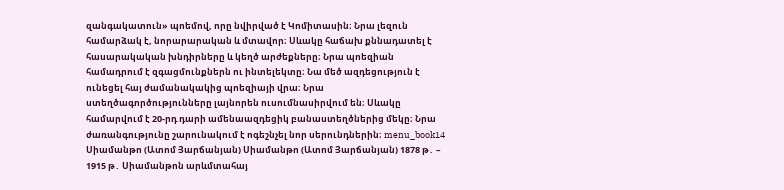զանգակատուն» պոեմով, որը նվիրված է Կոմիտասին։ Նրա լեզուն համարձակ է, նորարարական և մտավոր։ Սևակը հաճախ քննադատել է հասարակական խնդիրները և կեղծ արժեքները։ Նրա պոեզիան համադրում է զգացմունքներն ու ինտելեկտը։ Նա մեծ ազդեցություն է ունեցել հայ ժամանակակից պոեզիայի վրա։ Նրա ստեղծագործությունները լայնորեն ուսումնասիրվում են։ Սևակը համարվում է 20-րդ դարի ամենաազդեցիկ բանաստեղծներից մեկը։ Նրա ժառանգությունը շարունակում է ոգեշնչել նոր սերունդներին։ menu_book14 Սիամանթո (Ատոմ Յարճանյան) Սիամանթո (Ատոմ Յարճանյան) 1878 թ․ – 1915 թ․ Սիամանթոն արևմտահայ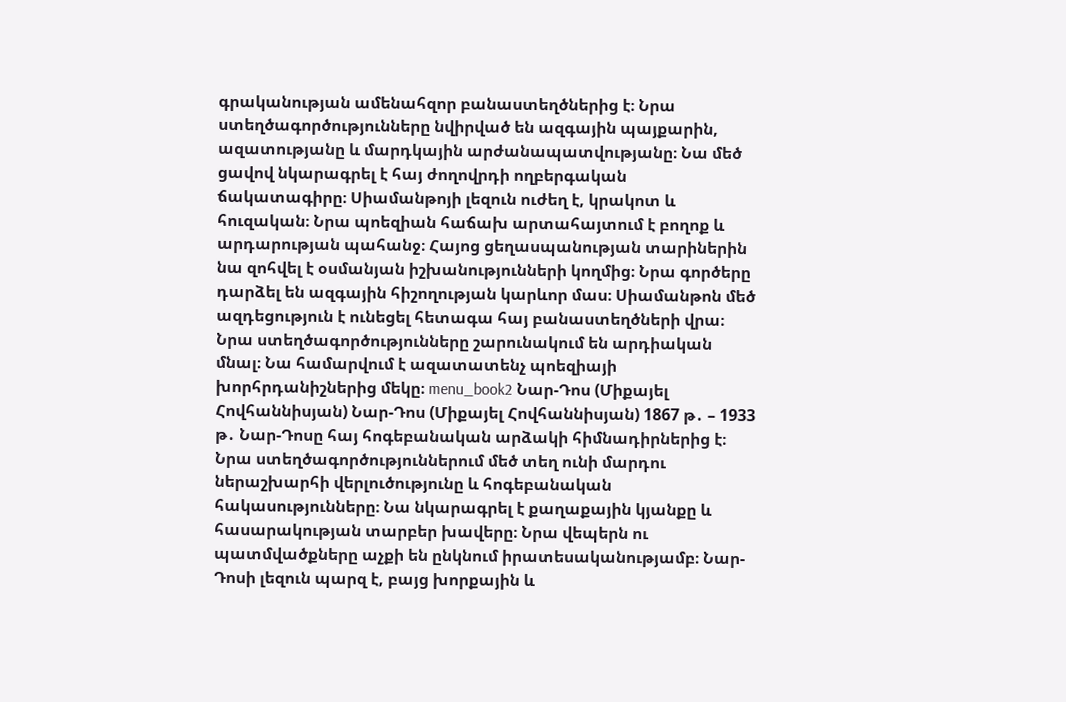գրականության ամենահզոր բանաստեղծներից է։ Նրա ստեղծագործությունները նվիրված են ազգային պայքարին, ազատությանը և մարդկային արժանապատվությանը։ Նա մեծ ցավով նկարագրել է հայ ժողովրդի ողբերգական ճակատագիրը։ Սիամանթոյի լեզուն ուժեղ է, կրակոտ և հուզական։ Նրա պոեզիան հաճախ արտահայտում է բողոք և արդարության պահանջ։ Հայոց ցեղասպանության տարիներին նա զոհվել է օսմանյան իշխանությունների կողմից։ Նրա գործերը դարձել են ազգային հիշողության կարևոր մաս։ Սիամանթոն մեծ ազդեցություն է ունեցել հետագա հայ բանաստեղծների վրա։ Նրա ստեղծագործությունները շարունակում են արդիական մնալ։ Նա համարվում է ազատատենչ պոեզիայի խորհրդանիշներից մեկը։ menu_book2 Նար-Դոս (Միքայել Հովհաննիսյան) Նար-Դոս (Միքայել Հովհաննիսյան) 1867 թ․ – 1933 թ․ Նար-Դոսը հայ հոգեբանական արձակի հիմնադիրներից է։ Նրա ստեղծագործություններում մեծ տեղ ունի մարդու ներաշխարհի վերլուծությունը և հոգեբանական հակասությունները։ Նա նկարագրել է քաղաքային կյանքը և հասարակության տարբեր խավերը։ Նրա վեպերն ու պատմվածքները աչքի են ընկնում իրատեսականությամբ։ Նար-Դոսի լեզուն պարզ է, բայց խորքային և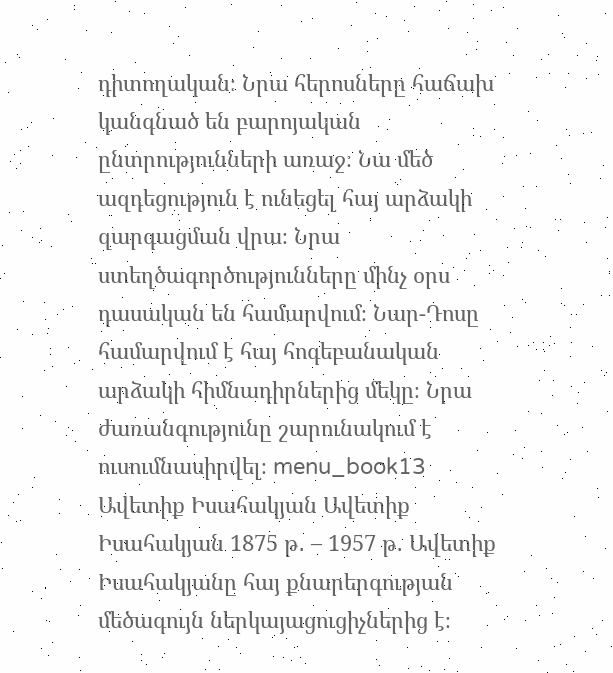դիտողական։ Նրա հերոսները հաճախ կանգնած են բարոյական ընտրությունների առաջ։ Նա մեծ ազդեցություն է ունեցել հայ արձակի զարգացման վրա։ Նրա ստեղծագործությունները մինչ օրս դասական են համարվում։ Նար-Դոսը համարվում է հայ հոգեբանական արձակի հիմնադիրներից մեկը։ Նրա ժառանգությունը շարունակում է ուսումնասիրվել։ menu_book13 Ավետիք Իսահակյան Ավետիք Իսահակյան 1875 թ․ – 1957 թ․ Ավետիք Իսահակյանը հայ քնարերգության մեծագույն ներկայացուցիչներից է։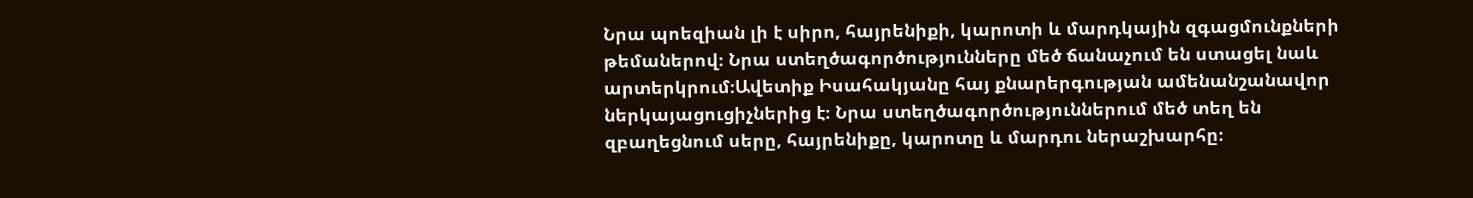Նրա պոեզիան լի է սիրո, հայրենիքի, կարոտի և մարդկային զգացմունքների թեմաներով։ Նրա ստեղծագործությունները մեծ ճանաչում են ստացել նաև արտերկրում։Ավետիք Իսահակյանը հայ քնարերգության ամենանշանավոր ներկայացուցիչներից է։ Նրա ստեղծագործություններում մեծ տեղ են զբաղեցնում սերը, հայրենիքը, կարոտը և մարդու ներաշխարհը։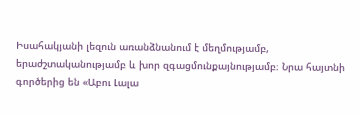Իսահակյանի լեզուն առանձնանում է մեղմությամբ, երաժշտականությամբ և խոր զգացմունքայնությամբ։ Նրա հայտնի գործերից են «Աբու Լալա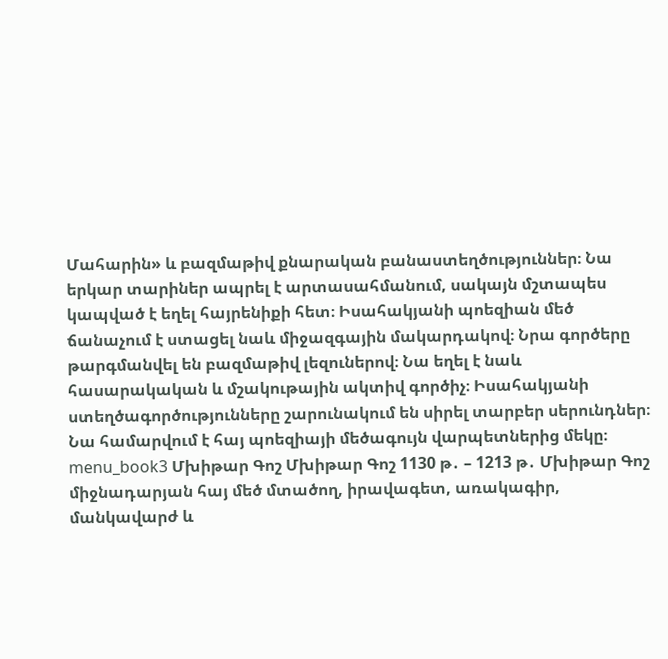Մահարին» և բազմաթիվ քնարական բանաստեղծություններ։ Նա երկար տարիներ ապրել է արտասահմանում, սակայն մշտապես կապված է եղել հայրենիքի հետ։ Իսահակյանի պոեզիան մեծ ճանաչում է ստացել նաև միջազգային մակարդակով։ Նրա գործերը թարգմանվել են բազմաթիվ լեզուներով։ Նա եղել է նաև հասարակական և մշակութային ակտիվ գործիչ։ Իսահակյանի ստեղծագործությունները շարունակում են սիրել տարբեր սերունդներ։ Նա համարվում է հայ պոեզիայի մեծագույն վարպետներից մեկը։ menu_book3 Մխիթար Գոշ Մխիթար Գոշ 1130 թ․ – 1213 թ․ Մխիթար Գոշ միջնադարյան հայ մեծ մտածող, իրավագետ, առակագիր, մանկավարժ և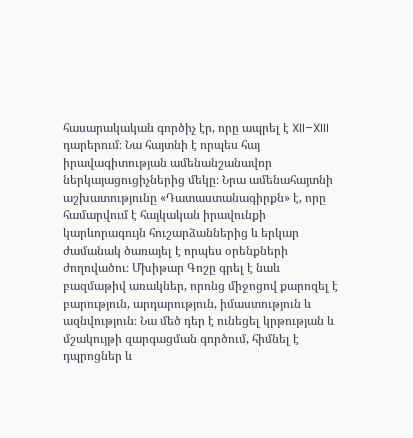հասարակական գործիչ էր, որը ապրել է XII–XIII դարերում։ Նա հայտնի է որպես հայ իրավագիտության ամենանշանավոր ներկայացուցիչներից մեկը։ Նրա ամենահայտնի աշխատությունը «Դատաստանագիրքն» է, որը համարվում է հայկական իրավունքի կարևորագույն հուշարձաններից և երկար ժամանակ ծառայել է որպես օրենքների ժողովածու։ Մխիթար Գոշը գրել է նաև բազմաթիվ առակներ, որոնց միջոցով քարոզել է բարություն, արդարություն, իմաստություն և ազնվություն։ Նա մեծ դեր է ունեցել կրթության և մշակույթի զարգացման գործում, հիմնել է դպրոցներ և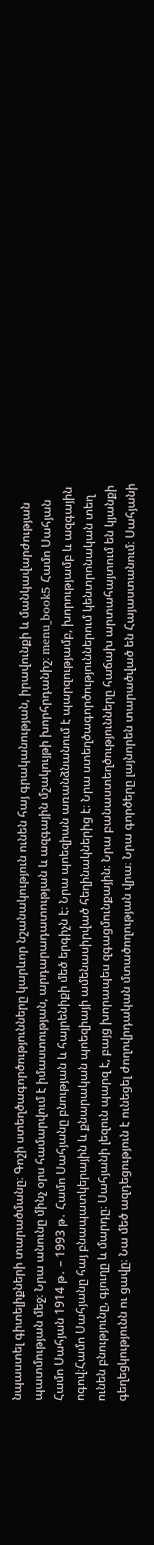նպաստել գիտելիքների տարածմանը։ Գոշի ստեղծագործությունները կարևոր նշանակություն ունեն հայ գրականության, իրավունքի և մանկավարժության պատմության մեջ։ Նրա անունը մինչ օրս համարվում է իմաստության, արդարադատության և ազգային մշակույթի խորհրդանիշ։ menu_book5 Համո Սահյան Համո Սահյան 1914 թ․ – 1993 թ․ Համո Սահյանը բնության և հայրենիքի մեծ երգիչն է։ Նրա պոեզիան առանձնանում է պարզությամբ, խորությամբ և ազգային ոգով։Համո Սահյանը հայ բնապատկերային և քնարական պոեզիայի ամենասիրված հեղինակներից է։ Նրա ստեղծագործություններում կենտրոնական տեղ ունեն բնությունը, գյուղը և մարդը։ Սահյանի լեզուն պարզ է, բայց խորապես զգացմունքային։ Նրա բանաստեղծությունները հաճախ արտահայտում են կյանքի գեղեցկությունն ու ցավը։ Նա մեծ ազդեցություն է ունեցել ժողովրդական մտածողության վրա։ Նրա գործերը լայնորեն տարածված են Հայաստանում։ Սահյանի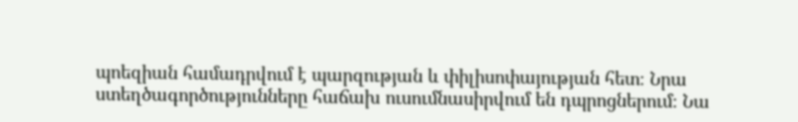պոեզիան համադրվում է պարզության և փիլիսոփայության հետ։ Նրա ստեղծագործությունները հաճախ ուսումնասիրվում են դպրոցներում։ Նա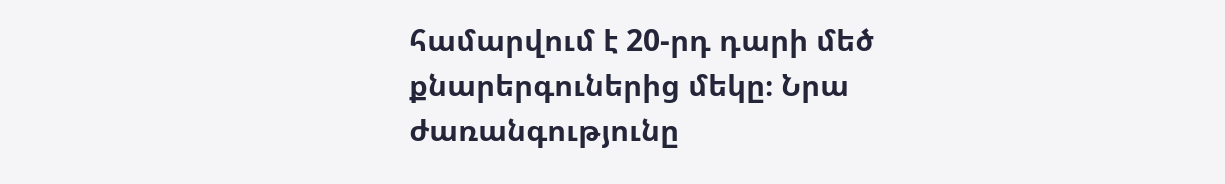համարվում է 20-րդ դարի մեծ քնարերգուներից մեկը։ Նրա ժառանգությունը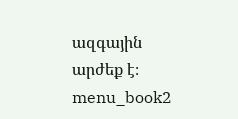ազգային արժեք է։ menu_book2